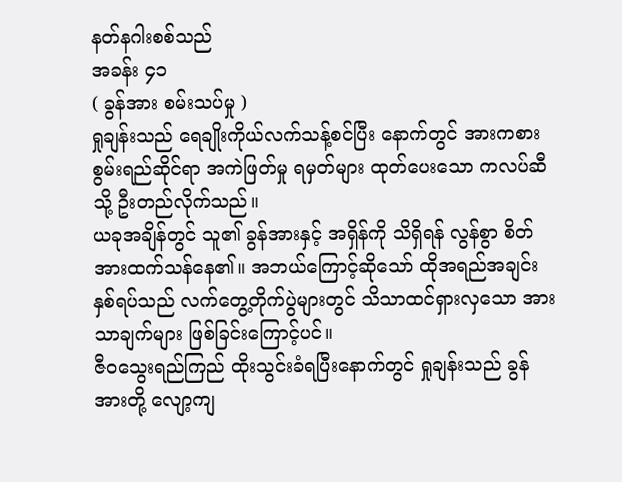နတ်နဂါးစစ်သည်
အခန်း ၄၁
( ခွန်အား စမ်းသပ်မှု )
ရှုချန်းသည် ရေချိုးကိုယ်လက်သန့်စင်ပြီး နောက်တွင် အားကစားစွမ်းရည်ဆိုင်ရာ အကဲဖြတ်မှု ရမှတ်များ ထုတ်ပေးသော ကလပ်ဆီသို့ ဦးတည်လိုက်သည်။
ယခုအချိန်တွင် သူ၏ ခွန်အားနှင့် အရှိန်ကို သိရှိရန် လွန်စွာ စိတ်အားထက်သန်နေ၏။ အဘယ်ကြောင့်ဆိုသော် ထိုအရည်အချင်း နှစ်ရပ်သည် လက်တွေ့တိုက်ပွဲများတွင် သိသာထင်ရှားလှသော အားသာချက်များ ဖြစ်ခြင်းကြောင့်ပင်။
ဇီဝသွေးရည်ကြည် ထိုးသွင်းခံရပြီးနောက်တွင် ရှုချန်းသည် ခွန်အားတို့ လျော့ကျ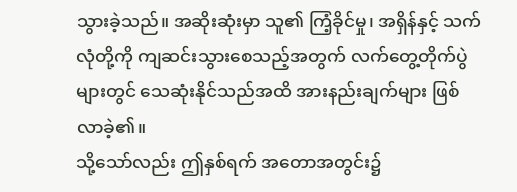သွားခဲ့သည်။ အဆိုးဆုံးမှာ သူ၏ ကြံ့ခိုင်မှု၊ အရှိန်နှင့် သက်လုံတို့ကို ကျဆင်းသွားစေသည့်အတွက် လက်တွေ့တိုက်ပွဲများတွင် သေဆုံးနိုင်သည်အထိ အားနည်းချက်များ ဖြစ်လာခဲ့၏။
သို့သော်လည်း ဤနှစ်ရက် အတောအတွင်း၌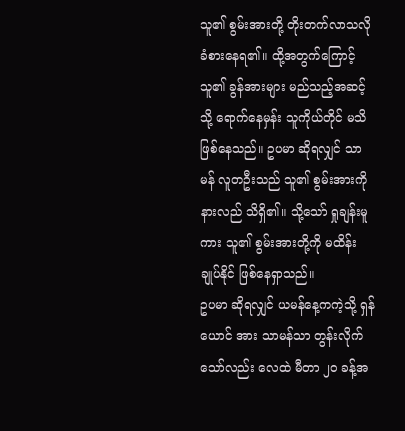သူ၏ စွမ်းအားတို့ တိုးတက်လာသလို ခံစားနေရ၏။ ထို့အတွက်ကြောင့် သူ၏ ခွန်အားများ မည်သည့်အဆင့်သို့ ရောက်နေမှန်း သူကိုယ်တိုင် မသိ ဖြစ်နေသည်။ ဥပမာ ဆိုရလျှင် သာမန် လူတဦးသည် သူ၏ စွမ်းအားကို နားလည် သိရှိ၏။ သို့သော် ရှုချန်းမူကား သူ၏ စွမ်းအားတို့ကို မထိန်းချုပ်နိုင် ဖြစ်နေရှာသည်။
ဥပမာ ဆိုရလျှင် ယမန်နေ့ကကဲ့သို့ ရှန်ယောင် အား သာမန်သာ တွန်းလိုက်သော်လည်း လေထဲ မီတာ ၂၀ ခန့်အ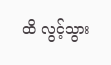ထိ လွင့်သွား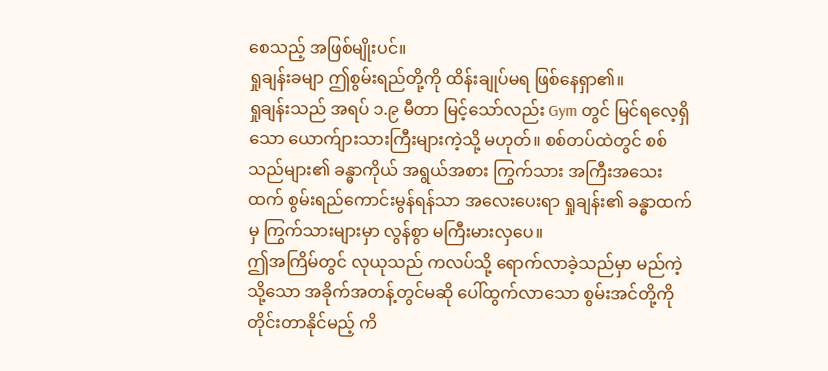စေသည့် အဖြစ်မျိုးပင်။
ရှုချန်းခမျာ ဤစွမ်းရည်တို့ကို ထိန်းချုပ်မရ ဖြစ်နေရှာ၏။
ရှုချန်းသည် အရပ် ၁.၉ မီတာ မြင့်သော်လည်း Gym တွင် မြင်ရလေ့ရှိသော ယောက်ျားသားကြီးများကဲ့သို့ မဟုတ်။ စစ်တပ်ထဲတွင် စစ်သည်များ၏ ခန္ဓာကိုယ် အရွယ်အစား ကြွက်သား အကြီးအသေးထက် စွမ်းရည်ကောင်းမွန်ရန်သာ အလေးပေးရာ ရှုချန်း၏ ခန္ဓာထက်မှ ကြွက်သားများမှာ လွန်စွာ မကြီးမားလှပေ။
ဤအကြိမ်တွင် လုယုသည် ကလပ်သို့ ရောက်လာခဲ့သည်မှာ မည်ကဲ့သို့သော အခိုက်အတန့်တွင်မဆို ပေါ်ထွက်လာသော စွမ်းအင်တို့ကို တိုင်းတာနိုင်မည့် ကိ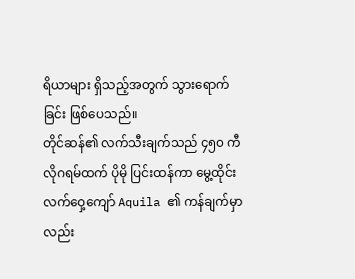ရိယာများ ရှိသည့်အတွက် သွားရောက်ခြင်း ဖြစ်ပေသည်။
တိုင်ဆန်၏ လက်သီးချက်သည် ၄၅၀ ကီလိုဂရမ်ထက် ပိုမို ပြင်းထန်ကာ မွေ့ထိုင်းလက်ဝှေ့ကျော် Aquila ၏ ကန်ချက်မှာလည်း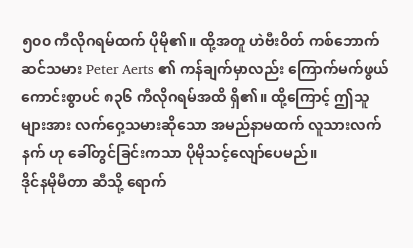၅၀၀ ကီလိုဂရမ်ထက် ပိုမို၏။ ထို့အတူ ဟဲဗီးဝိတ် ကစ်ဘောက်ဆင်သမား Peter Aerts ၏ ကန်ချက်မှာလည်း ကြောက်မက်ဖွယ်ကောင်းစွာပင် ၈၃၆ ကီလိုဂရမ်အထိ ရှိ၏။ ထို့ကြောင့် ဤသူများအား လက်ဝှေ့သမားဆိုသော အမည်နာမထက် လူသားလက်နက် ဟု ခေါ်တွင်ခြင်းကသာ ပိုမိုသင့်လျော်ပေမည်။
ဒိုင်နမိုမီတာ ဆီသို့ ရောက်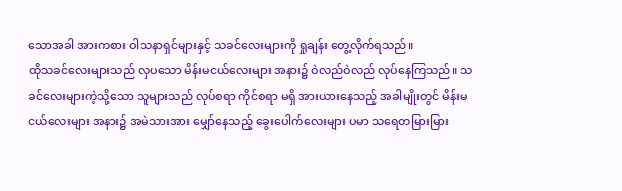သောအခါ အားကစား ဝါသနာရှင်များနှင့် သခင်လေးများကို ရှုချန်း တွေ့လိုက်ရသည်။
ထိုသခင်လေးများသည် လှပသော မိန်းမငယ်လေးများ အနား၌ ဝဲလည်ဝဲလည် လုပ်နေကြသည်။ သခင်လေးများကဲ့သို့သော သူများသည် လုပ်စရာ ကိုင်စရာ မရှိ အားယားနေသည့် အခါမျိုးတွင် မိန်းမငယ်လေးများ အနား၌ အမဲသားအား မျှော်နေသည့် ခွေးပေါက်လေးများ ပမာ သရေတမြားမြား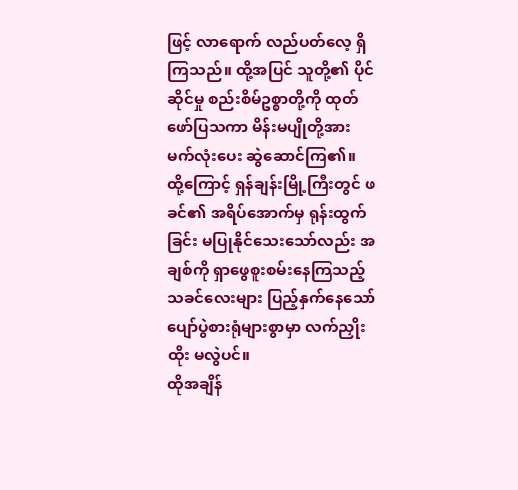ဖြင့် လာရောက် လည်ပတ်လေ့ ရှိကြသည်။ ထို့အပြင် သူတို့၏ ပိုင်ဆိုင်မှု စည်းစိမ်ဥစ္စာတို့ကို ထုတ်ဖော်ပြသကာ မိန်းမပျိုတို့အား မက်လုံးပေး ဆွဲဆောင်ကြ၏။
ထို့ကြောင့် ရှန်ချန်းမြို့ကြီးတွင် ဖခင်၏ အရိပ်အောက်မှ ရုန်းထွက်ခြင်း မပြုနိုင်သေးသော်လည်း အချစ်ကို ရှာဖွေစူးစမ်းနေကြသည့် သခင်လေးများ ပြည့်နှက်နေသော် ပျော်ပွဲစားရုံများစွာမှာ လက်ညှိုးထိုး မလွဲပင်။
ထိုအချိန်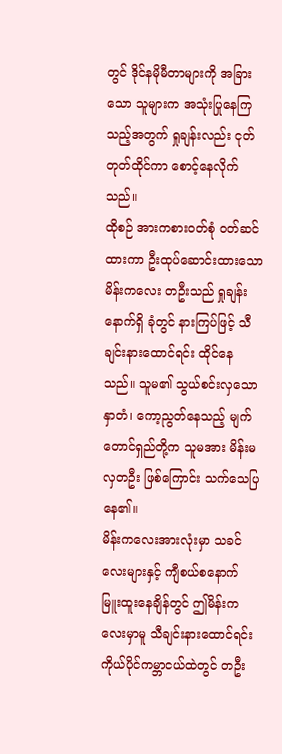တွင် ဒိုင်နမိုမီတာများကို အခြားသော သူများက အသုံးပြုနေကြသည့်အတွက် ရှုချန်းလည်း ငုတ်တုတ်ထိုင်ကာ စောင့်နေလိုက်သည်။
ထိုစဉ် အားကစားဝတ်စုံ ဝတ်ဆင်ထားကာ ဦးထုပ်ဆောင်းထားသော မိန်းကလေး တဦးသည် ရှုချန်းနောက်ရှိ ခုံတွင် နားကြပ်ဖြင့် သီချင်းနားထောင်ရင်း ထိုင်နေသည်။ သူမ၏ သွယ်စင်းလှသော နှာတံ၊ ကော့ညွတ်နေသည့် မျက်တောင်ရှည်တို့က သူမအား မိန်းမလှတဦး ဖြစ်ကြောင်း သက်သေပြနေ၏။
မိန်းကလေးအားလုံးမှာ သခင်လေးများနှင့် ကျီစယ်စနောက် မြူးထူးနေချိန်တွင် ဤမိန်းကလေးမှာမူ သီချင်းနားထောင်ရင်း ကိုယ်ပိုင်ကမ္ဘာငယ်ထဲတွင် တဦး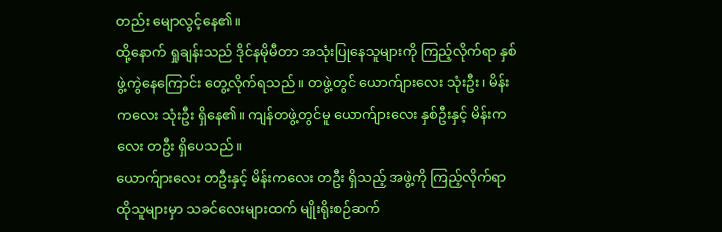တည်း မျောလွင့်နေ၏။
ထို့နောက် ရှုချန်းသည် ဒိုင်နမိုမီတာ အသုံးပြုနေသူများကို ကြည့်လိုက်ရာ နှစ်ဖွဲ့ကွဲနေကြောင်း တွေ့လိုက်ရသည်။ တဖွဲ့တွင် ယောက်ျားလေး သုံးဦး၊ မိန်းကလေး သုံးဦး ရှိနေ၏။ ကျန်တဖွဲ့တွင်မူ ယောက်ျားလေး နှစ်ဦးနှင့် မိန်းကလေး တဦး ရှိပေသည်။
ယောက်ျားလေး တဦးနှင့် မိန်းကလေး တဦး ရှိသည့် အဖွဲ့ကို ကြည့်လိုက်ရာ ထိုသူများမှာ သခင်လေးများထက် မျိုးရိုးစဉ်ဆက်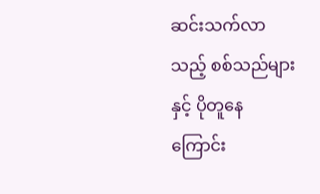ဆင်းသက်လာသည့် စစ်သည်များနှင့် ပိုတူနေကြောင်း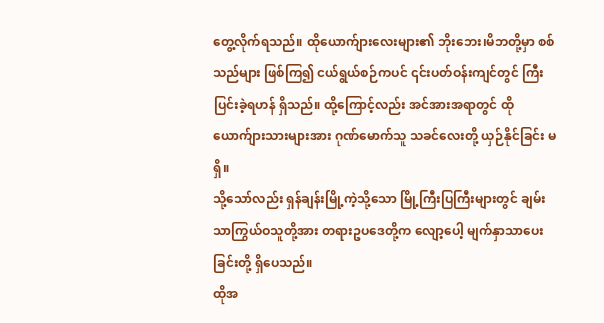တွေ့လိုက်ရသည်။ ထိုယောက်ျားလေးများ၏ ဘိုးဘေး၊မိဘတို့မှာ စစ်သည်များ ဖြစ်ကြ၍ ငယ်ရွယ်စဉ်ကပင် ၎င်းပတ်ဝန်းကျင်တွင် ကြီးပြင်းခဲ့ရဟန် ရှိသည်။ ထို့ကြောင့်လည်း အင်အားအရာတွင် ထိုယောက်ျားသားများအား ဂုဏ်မောက်သူ သခင်လေးတို့ ယှဉ်နိုင်ခြင်း မရှိ။
သို့သော်လည်း ရှန်ချန်းမြို့ကဲ့သို့သော မြို့ကြီးပြကြီးများတွင် ချမ်းသာကြွယ်ဝသူတို့အား တရားဥပဒေတို့က လျော့ပေါ့ မျက်နှာသာပေးခြင်းတို့ ရှိပေသည်။
ထိုအ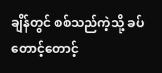ချိန်တွင် စစ်သည်ကဲ့သို့ ခပ်တောင့်တောင့်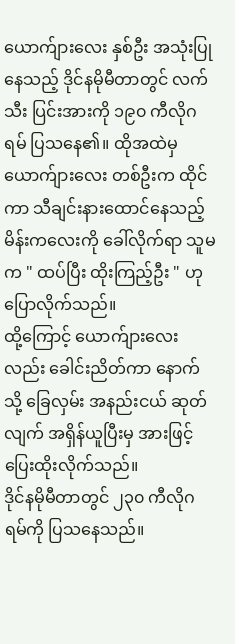ယောက်ျားလေး နှစ်ဦး အသုံးပြုနေသည့် ဒိုင်နမိုမီတာတွင် လက်သီး ပြင်းအားကို ၁၉၀ ကီလိုဂရမ် ပြသနေ၏။ ထိုအထဲမှ ယောက်ျားလေး တစ်ဦးက ထိုင်ကာ သီချင်းနားထောင်နေသည့် မိန်းကလေးကို ခေါ်လိုက်ရာ သူမက " ထပ်ပြီး ထိုးကြည့်ဦး " ဟု ပြောလိုက်သည်။
ထို့ကြောင့် ယောက်ျားလေးလည်း ခေါင်းညိတ်ကာ နောက်သို့ ခြေလှမ်း အနည်းငယ် ဆုတ်လျက် အရှိန်ယူပြီးမှ အားဖြင့် ပြေးထိုးလိုက်သည်။
ဒိုင်နမိုမီတာတွင် ၂၃၀ ကီလိုဂရမ်ကို ပြသနေသည်။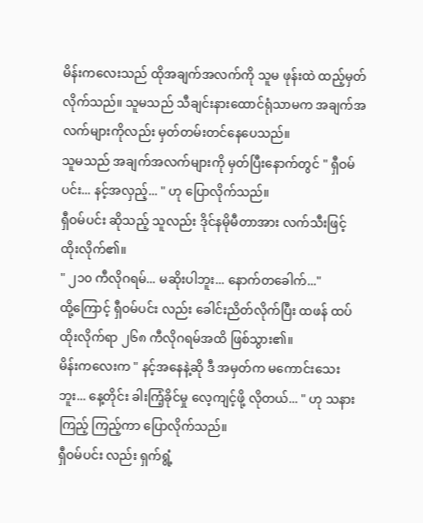မိန်းကလေးသည် ထိုအချက်အလက်ကို သူမ ဖုန်းထဲ ထည့်မှတ်လိုက်သည်။ သူမသည် သီချင်းနားထောင်ရုံသာမက အချက်အလက်များကိုလည်း မှတ်တမ်းတင်နေပေသည်။
သူမသည် အချက်အလက်များကို မှတ်ပြီးနောက်တွင် " ရှီဝမ်ပင်း... နင့်အလှည့်... " ဟု ပြောလိုက်သည်။
ရှီဝမ်ပင်း ဆိုသည့် သူလည်း ဒိုင်နမိုမီတာအား လက်သီးဖြင့် ထိုးလိုက်၏။
" ၂၁၀ ကီလိုဂရမ်... မဆိုးပါဘူး... နောက်တခေါက်..."
ထို့ကြောင့် ရှီဝမ်ပင်း လည်း ခေါင်းညိတ်လိုက်ပြီး ထဖန် ထပ်ထိုးလိုက်ရာ ၂၆၈ ကီလိုဂရမ်အထိ ဖြစ်သွား၏။
မိန်းကလေးက " နင့်အနေနဲ့ဆို ဒီ အမှတ်က မကောင်းသေးဘူး... နေ့တိုင်း ခါးကြံ့ခိုင်မှု လေ့ကျင့်ဖို့ လိုတယ်... " ဟု သနားကြည့် ကြည့်ကာ ပြောလိုက်သည်။
ရှီဝမ်ပင်း လည်း ရှက်ရွံ့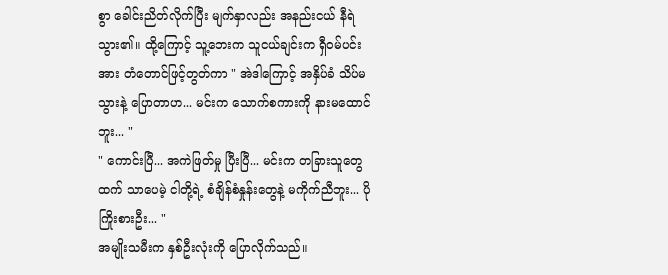စွာ ခေါင်းညိတ်လိုက်ပြီး မျက်နှာလည်း အနည်းငယ် နီရဲသွား၏။ ထို့ကြောင့် သူ့ဘေးက သူငယ်ချင်းက ရှီဝမ်ပင်း အား တံတောင်ဖြင့်တွတ်ကာ " အဲဒါကြောင့် အနှိပ်ခံ သိပ်မသွားနဲ့ ပြောတာဟ... မင်းက သောက်စကားကို နားမထောင်ဘူး... "
" ကောင်းပြီ... အကဲဖြတ်မှု ပြီးပြီ... မင်းက တခြားသူတွေထက် သာပေမဲ့ ငါတို့ရဲ့ စံချိန်စံနှုန်းတွေနဲ့ မကိုက်ညီဘူး... ပိုကြိုးစားဦး... "
အမျိုးသမီးက နှစ်ဦးလုံးကို ပြောလိုက်သည်။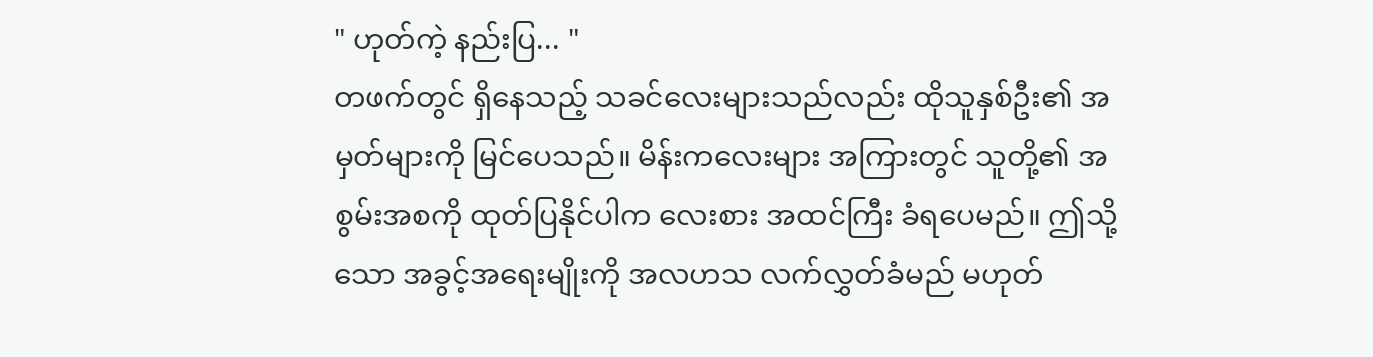" ဟုတ်ကဲ့ နည်းပြ... "
တဖက်တွင် ရှိနေသည့် သခင်လေးများသည်လည်း ထိုသူနှစ်ဦး၏ အမှတ်များကို မြင်ပေသည်။ မိန်းကလေးများ အကြားတွင် သူတို့၏ အစွမ်းအစကို ထုတ်ပြနိုင်ပါက လေးစား အထင်ကြီး ခံရပေမည်။ ဤသို့သော အခွင့်အရေးမျိုးကို အလဟသ လက်လွှတ်ခံမည် မဟုတ်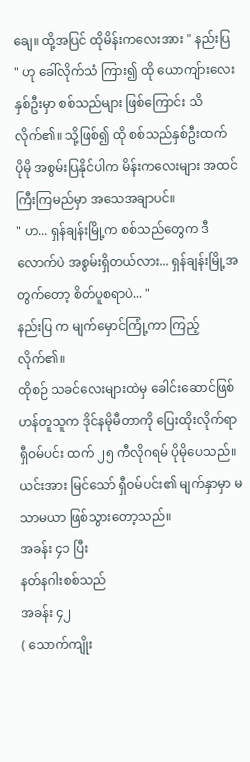ချေ။ ထို့အပြင် ထိုမိန်းကလေးအား " နည်းပြ " ဟု ခေါ်လိုက်သံ ကြား၍ ထို ယောကျ်ားလေး နှစ်ဦးမှာ စစ်သည်များ ဖြစ်ကြောင်း သိလိုက်၏။ သို့ဖြစ်၍ ထို စစ်သည်နှစ်ဦးထက် ပိုမို အစွမ်းပြနိုင်ပါက မိန်းကလေးများ အထင်ကြီးကြမည်မှာ အသေအချာပင်။
" ဟ... ရှန်ချန်းမြို့က စစ်သည်တွေက ဒီလောက်ပဲ အစွမ်းရှိတယ်လား... ရှန်ချန်းမြို့အတွက်တော့ စိတ်ပူစရာပဲ... "
နည်းပြ က မျက်မှောင်ကြုံ့ကာ ကြည့်လိုက်၏။
ထိုစဉ် သခင်လေးများထဲမှ ခေါင်းဆောင်ဖြစ်ဟန်တူသူက ဒိုင်နမိုမီတာကို ပြေးထိုးလိုက်ရာ ရှီဝမ်ပင်း ထက် ၂၅ ကီလိုဂရမ် ပိုမိုပေသည်။
ယင်းအား မြင်သော် ရှီဝမ်ပင်း၏ မျက်နှာမှာ မသာမယာ ဖြစ်သွားတော့သည်။
အခန်း ၄၁ ပြီး
နတ်နဂါးစစ်သည်
အခန်း ၄၂
( သောက်ကျိုး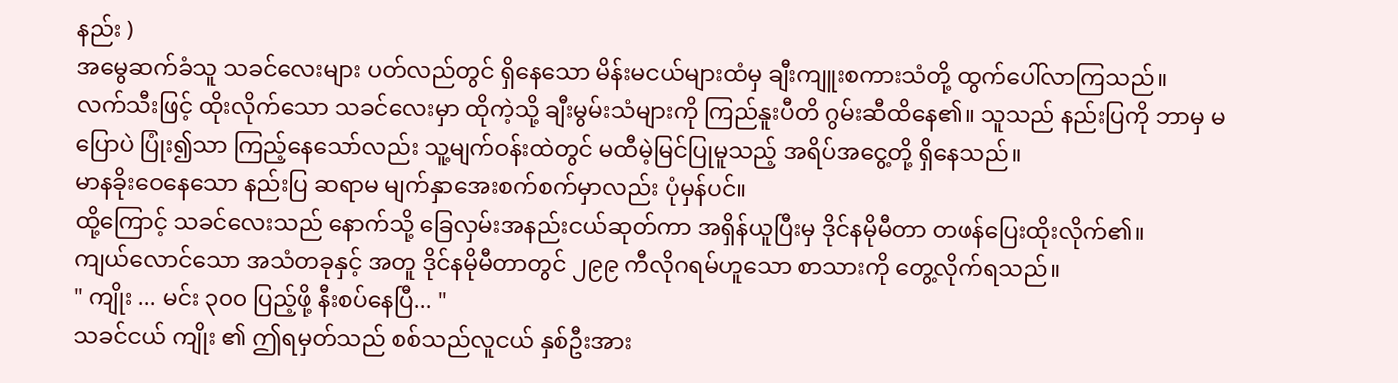နည်း )
အမွေဆက်ခံသူ သခင်လေးများ ပတ်လည်တွင် ရှိနေသော မိန်းမငယ်များထံမှ ချီးကျူးစကားသံတို့ ထွက်ပေါ်လာကြသည်။
လက်သီးဖြင့် ထိုးလိုက်သော သခင်လေးမှာ ထိုကဲ့သို့ ချီးမွမ်းသံများကို ကြည်နူးပီတိ ဂွမ်းဆီထိနေ၏။ သူသည် နည်းပြကို ဘာမှ မပြောပဲ ပြုံး၍သာ ကြည့်နေသော်လည်း သူ့မျက်ဝန်းထဲတွင် မထီမဲ့မြင်ပြုမူသည့် အရိပ်အငွေ့တို့ ရှိနေသည်။
မာနခိုးဝေနေသော နည်းပြ ဆရာမ မျက်နှာအေးစက်စက်မှာလည်း ပုံမှန်ပင်။
ထို့ကြောင့် သခင်လေးသည် နောက်သို့ ခြေလှမ်းအနည်းငယ်ဆုတ်ကာ အရှိန်ယူပြီးမှ ဒိုင်နမိုမီတာ တဖန်ပြေးထိုးလိုက်၏။
ကျယ်လောင်သော အသံတခုနှင့် အတူ ဒိုင်နမိုမီတာတွင် ၂၉၉ ကီလိုဂရမ်ဟူသော စာသားကို တွေ့လိုက်ရသည်။
" ကျိုး ... မင်း ၃၀၀ ပြည့်ဖို့ နီးစပ်နေပြီ... "
သခင်ငယ် ကျိုး ၏ ဤရမှတ်သည် စစ်သည်လူငယ် နှစ်ဦးအား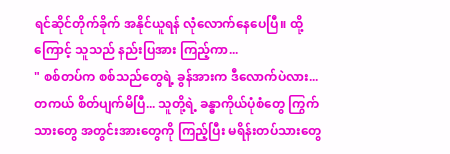ရင်ဆိုင်တိုက်ခိုက် အနိုင်ယူရန် လုံလောက်နေပေပြီ။ ထို့ကြောင့် သူသည် နည်းပြအား ကြည့်ကာ...
" စစ်တပ်က စစ်သည်တွေရဲ့ ခွန်အားက ဒီလောက်ပဲလား... တကယ် စိတ်ပျက်မိပြီ... သူတို့ရဲ့ ခန္ဓာကိုယ်ပုံစံတွေ ကြွက်သားတွေ အတွင်းအားတွေကို ကြည့်ပြီး မရိန်းတပ်သားတွေ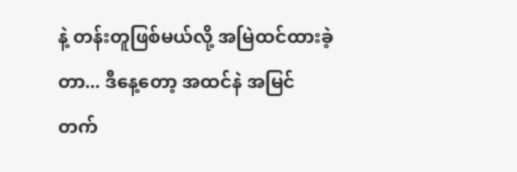နဲ့ တန်းတူဖြစ်မယ်လို့ အမြဲထင်ထားခဲ့တာ... ဒီနေ့တော့ အထင်နဲ အမြင် တက်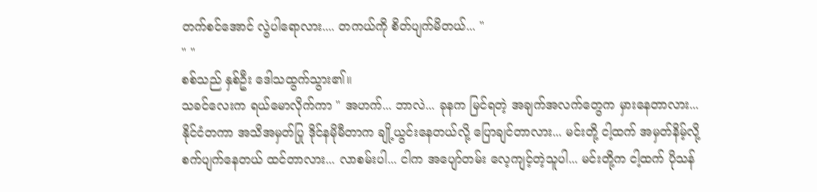တက်စင်အောင် လွဲပါရောလား.... တကယ်ကို စိတ်ပျက်မိတယ်... "
" "
စစ်သည် နှစ်ဦး ဒေါသထွက်သွား၏။
သခင်လေးက ရယ်မောလိုက်ကာ " အဟက်... ဘာလဲ... ခုနက မြင်ရတဲ့ အချက်အလက်တွေက မှားနေတာလား... နိုင်ငံတကာ အသိအမှတ်ပြု ဒိုင်နမိုမီတာက ချို့ယွင်းနေတယ်လို့ ပြောချင်တာလား... မင်းတို့ ငါ့ထက် အမှတ်နိမ့်လို့ စက်ပျက်နေတယ် ထင်တာလား... လာစမ်းပါ... ငါက အပျော်တမ်း လေ့ကျင့်တဲ့သူပါ... မင်းတို့က ငါ့ထက် ပိုသန်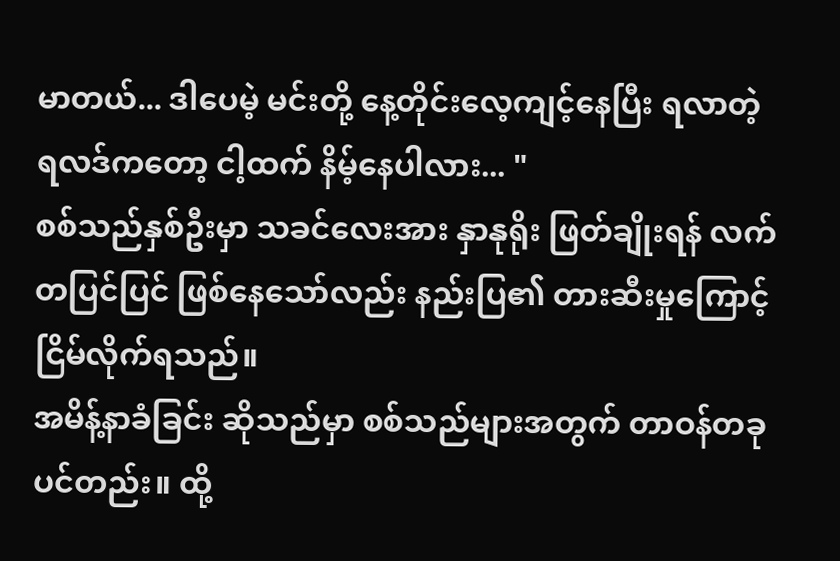မာတယ်... ဒါပေမဲ့ မင်းတို့ နေ့တိုင်းလေ့ကျင့်နေပြီး ရလာတဲ့ ရလဒ်ကတော့ ငါ့ထက် နိမ့်နေပါလား... "
စစ်သည်နှစ်ဦးမှာ သခင်လေးအား နှာနုရိုး ဖြတ်ချိုးရန် လက်တပြင်ပြင် ဖြစ်နေသော်လည်း နည်းပြ၏ တားဆီးမှုကြောင့် ငြိမ်လိုက်ရသည်။
အမိန့်နာခံခြင်း ဆိုသည်မှာ စစ်သည်များအတွက် တာဝန်တခုပင်တည်း။ ထို့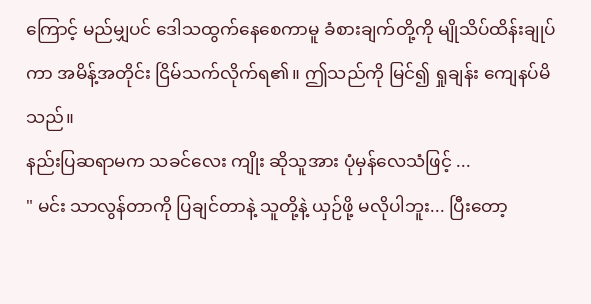ကြောင့် မည်မျှပင် ဒေါသထွက်နေစေကာမူ ခံစားချက်တို့ကို မျိုသိပ်ထိန်းချုပ်ကာ အမိန့်အတိုင်း ငြိမ်သက်လိုက်ရ၏။ ဤသည်ကို မြင်၍ ရှုချန်း ကျေနပ်မိသည်။
နည်းပြဆရာမက သခင်လေး ကျိုး ဆိုသူအား ပုံမှန်လေသံဖြင့် ...
" မင်း သာလွန်တာကို ပြချင်တာနဲ့ သူတို့နဲ့ ယှဉ်ဖို့ မလိုပါဘူး... ပြီးတော့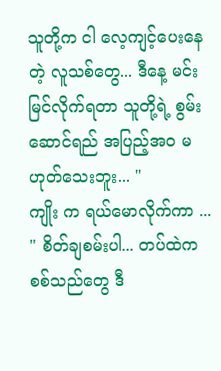သူတို့က ငါ လေ့ကျင့်ပေးနေတဲ့ လူသစ်တွေ... ဒီနေ့ မင်း မြင်လိုက်ရတာ သူတို့ရဲ့ စွမ်းဆောင်ရည် အပြည့်အဝ မဟုတ်သေးဘူး... "
ကျိုး က ရယ်မောလိုက်ကာ ... " စိတ်ချစမ်းပါ... တပ်ထဲက စစ်သည်တွေ ဒီ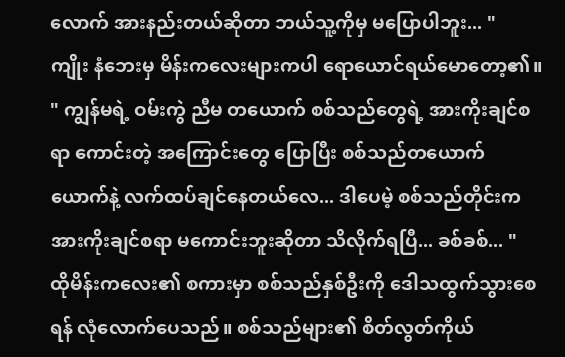လောက် အားနည်းတယ်ဆိုတာ ဘယ်သူ့ကိုမှ မပြောပါဘူး... "
ကျိုး နံဘေးမှ မိန်းကလေးများကပါ ရောယောင်ရယ်မောတော့၏။
" ကျွန်မရဲ့ ဝမ်းကွဲ ညီမ တယောက် စစ်သည်တွေရဲ့ အားကိုးချင်စရာ ကောင်းတဲ့ အကြောင်းတွေ ပြောပြီး စစ်သည်တယောက်ယောက်နဲ့ လက်ထပ်ချင်နေတယ်လေ... ဒါပေမဲ့ စစ်သည်တိုင်းက အားကိုးချင်စရာ မကောင်းဘူးဆိုတာ သိလိုက်ရပြီ... ခစ်ခစ်... "
ထိုမိန်းကလေး၏ စကားမှာ စစ်သည်နှစ်ဦးကို ဒေါသထွက်သွားစေရန် လုံလောက်ပေသည်။ စစ်သည်များ၏ စိတ်လွတ်ကိုယ်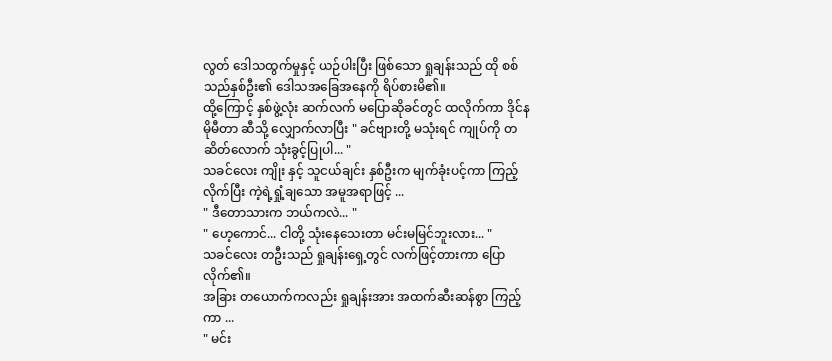လွတ် ဒေါသထွက်မှုနှင့် ယဉ်ပါးပြီး ဖြစ်သော ရှုချန်းသည် ထို စစ်သည်နှစ်ဦး၏ ဒေါသအခြေအနေကို ရိပ်စားမိ၏။
ထို့ကြောင့် နှစ်ဖွဲ့လုံး ဆက်လက် မပြောဆိုခင်တွင် ထလိုက်ကာ ဒိုင်နမိုမီတာ ဆီသို့ လျှောက်လာပြီး " ခင်ဗျားတို့ မသုံးရင် ကျုပ်ကို တဆိတ်လောက် သုံးခွင့်ပြုပါ... "
သခင်လေး ကျိုး နှင့် သူငယ်ချင်း နှစ်ဦးက မျက်ခုံးပင့်ကာ ကြည့်လိုက်ပြီး ကဲ့ရဲ့ရှုံ့ချသော အမူအရာဖြင့် ...
" ဒီတောသားက ဘယ်ကလဲ... "
" ဟေ့ကောင်... ငါတို့ သုံးနေသေးတာ မင်းမမြင်ဘူးလား... "
သခင်လေး တဦးသည် ရှုချန်းရှေ့တွင် လက်ဖြင့်တားကာ ပြောလိုက်၏။
အခြား တယောက်ကလည်း ရှုချန်းအား အထက်ဆီးဆန်စွာ ကြည့်ကာ ...
" မင်း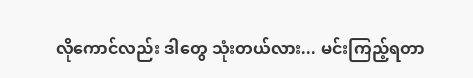လိုကောင်လည်း ဒါတွေ သုံးတယ်လား... မင်းကြည့်ရတာ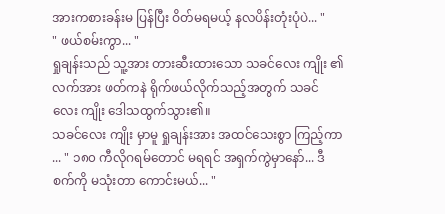အားကစားခန်းမ ပြန်ပြီး ဝိတ်မရမယ့် နလပိန်းတုံးပုံပဲ... "
" ဖယ်စမ်းကွာ... "
ရှုချန်းသည် သူ့အား တားဆီးထားသော သခင်လေး ကျိုး ၏ လက်အား ဖတ်ကနဲ ရိုက်ဖယ်လိုက်သည့်အတွက် သခင်လေး ကျိုး ဒေါသထွက်သွား၏။
သခင်လေး ကျိုး မှာမူ ရှုချန်းအား အထင်သေးစွာ ကြည့်ကာ ... " ၁၈၀ ကီလိုဂရမ်တောင် မရရင် အရှက်ကွဲမှာနော်... ဒီစက်ကို မသုံးတာ ကောင်းမယ်... "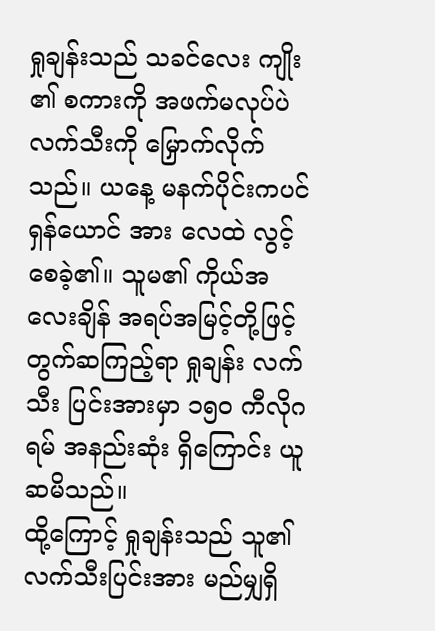ရှုချန်းသည် သခင်လေး ကျိုး ၏ စကားကို အဖက်မလုပ်ပဲ လက်သီးကို မြှောက်လိုက်သည်။ ယနေ့ မနက်ပိုင်းကပင် ရှန်ယောင် အား လေထဲ လွင့်စေခဲ့၏။ သူမ၏ ကိုယ်အလေးချိန် အရပ်အမြင့်တို့ဖြင့် တွက်ဆကြည့်ရာ ရှုချန်း လက်သီး ပြင်းအားမှာ ၁၅၀ ကီလိုဂရမ် အနည်းဆုံး ရှိကြောင်း ယူဆမိသည်။
ထို့ကြောင့် ရှုချန်းသည် သူ၏ လက်သီးပြင်းအား မည်မျှရှိ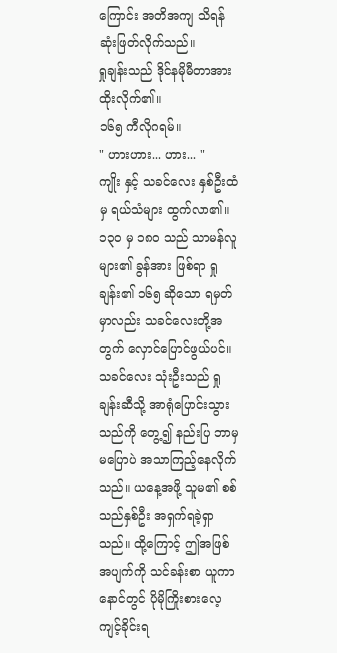ကြောင်း အတိအကျ သိရန် ဆုံးဖြတ်လိုက်သည်။
ရှုချန်းသည် ဒိုင်နမိုမီတာအား ထိုးလိုက်၏။
၁၆၅ ကီလိုဂရမ်။
" ဟားဟား... ဟား... "
ကျိုး နှင့် သခင်လေး နှစ်ဦးထံမှ ရယ်သံများ ထွက်လာ၏။
၁၃၀ မှ ၁၈၀ သည် သာမန်လူများ၏ ခွန်အား ဖြစ်ရာ ရှုချန်း၏ ၁၆၅ ဆိုသော ရမှတ်မှာလည်း သခင်လေးတို့အတွက် လှောင်ပြောင်ဖွယ်ပင်။
သခင်လေး သုံးဦးသည် ရှုချန်းဆီသို့ အာရုံပြောင်းသွားသည်ကို တွေ့၍ နည်းပြ ဘာမှမပြောပဲ အသာကြည့်နေလိုက်သည်။ ယနေ့အဖို့ သူမ၏ စစ်သည်နှစ်ဦး အရှက်ရခဲ့ရှာသည်။ ထို့ကြောင့် ဤအဖြစ်အပျက်ကို သင်ခန်းစာ ယူကာ နောင်တွင် ပိုမိုကြိုးစားလေ့ကျင့်ခိုင်းရ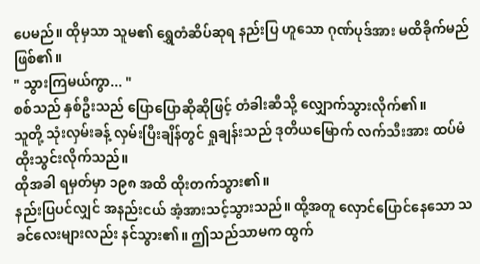ပေမည်။ ထိုမှသာ သူမ၏ ရွှေတံဆိပ်ဆုရ နည်းပြ ဟူသော ဂုဏ်ပုဒ်အား မထိခိုက်မည် ဖြစ်၏။
" သွားကြမယ်ကွာ... "
စစ်သည် နှစ်ဦးသည် ပြောပြောဆိုဆိုဖြင့် တံခါးဆီသို့ လျှောက်သွားလိုက်၏။
သူတို့ သုံးလှမ်းခန့် လှမ်းပြီးချိန်တွင် ရှုချန်းသည် ဒုတိယမြောက် လက်သီးအား ထပ်မံ ထိုးသွင်းလိုက်သည်။
ထိုအခါ ရမှတ်မှာ ၁၉၈ အထိ ထိုးတက်သွား၏။
နည်းပြပင်လျှင် အနည်းငယ် အံ့အားသင့်သွားသည်။ ထို့အတူ လှောင်ပြောင်နေသော သခင်လေးများလည်း နင်သွား၏။ ဤသည်သာမက ထွက်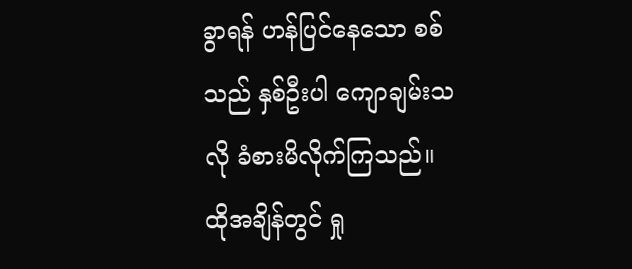ခွာရန် ဟန်ပြင်နေသော စစ်သည် နှစ်ဦးပါ ကျောချမ်းသလို ခံစားမိလိုက်ကြသည်။
ထိုအချိန်တွင် ရှု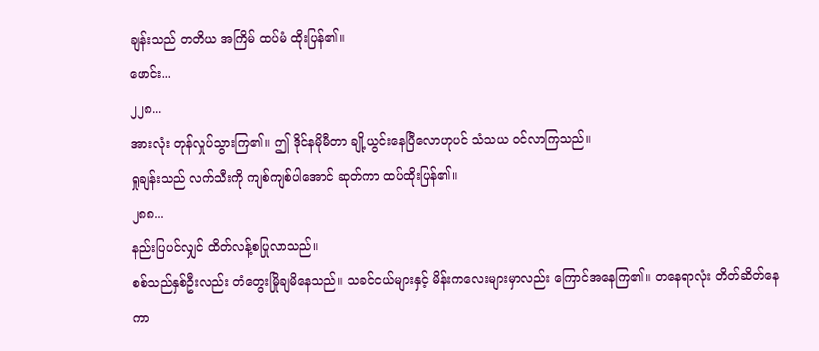ချန်းသည် တတိယ အကြိမ် ထပ်မံ ထိုးပြန်၏။
ဖောင်း...
၂၂၈...
အားလုံး တုန်လှုပ်သွားကြ၏။ ဤ ဒိုင်နမိုမီတာ ချို့ယွင်းနေပြီလောဟုပင် သံသယ ဝင်လာကြသည်။
ရှုချန်းသည် လက်သီးကို ကျစ်ကျစ်ပါအောင် ဆုတ်ကာ ထပ်ထိုးပြန်၏။
၂၈၈...
နည်းပြပင်လျှင် ထိတ်လန့်စပြုလာသည်။
စစ်သည်နှစ်ဦးလည်း တံတွေးမြိုချမိနေသည်။ သခင်ငယ်များနှင့် မိန်းကလေးများမှာလည်း ကြောင်အနေကြ၏။ တနေရာလုံး တိတ်ဆိတ်နေကာ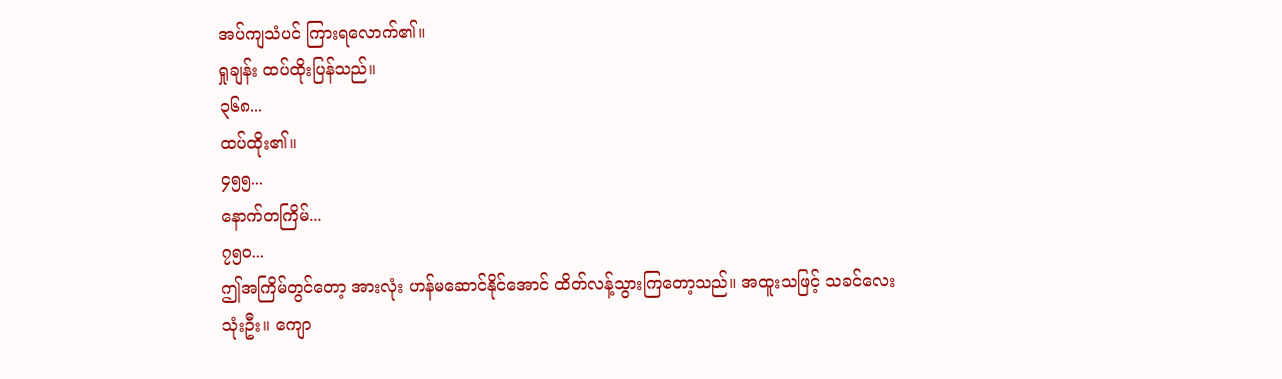အပ်ကျသံပင် ကြားရလောက်၏။
ရှုချန်း ထပ်ထိုးပြန်သည်။
၃၆၈...
ထပ်ထိုး၏။
၄၅၅...
နောက်တကြိမ်...
၇၅၀...
ဤအကြိမ်တွင်တော့ အားလုံး ဟန်မဆောင်နိုင်အောင် ထိတ်လန့်သွားကြတော့သည်။ အထူးသဖြင့် သခင်လေး သုံးဦး။ ကျော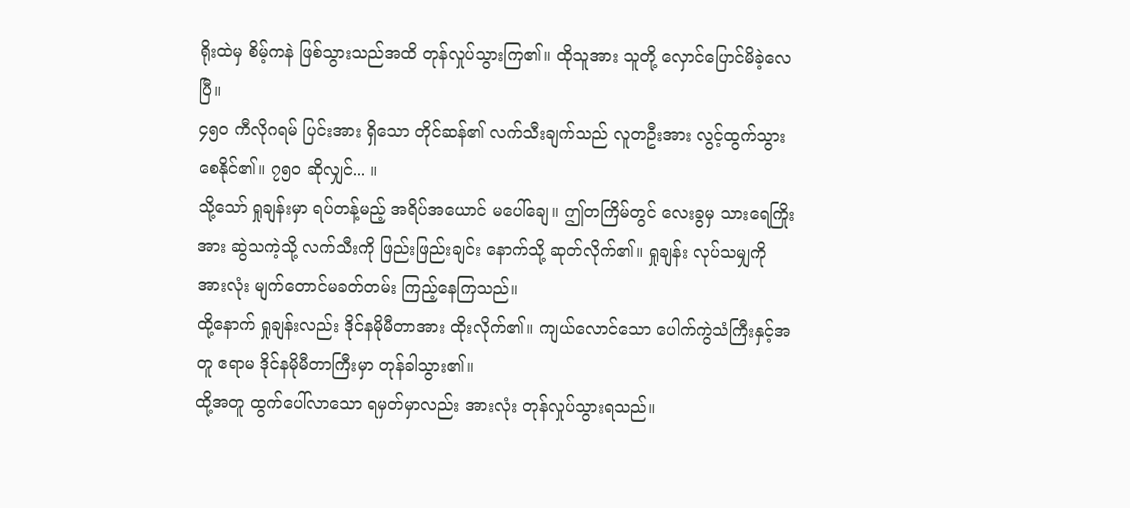ရိုးထဲမှ စိမ့်ကနဲ ဖြစ်သွားသည်အထိ တုန်လှုပ်သွားကြ၏။ ထိုသူအား သူတို့ လှောင်ပြောင်မိခဲ့လေပြီ။
၄၅၀ ကီလိုဂရမ် ပြင်းအား ရှိသော တိုင်ဆန်၏ လက်သီးချက်သည် လူတဦးအား လွင့်ထွက်သွားစေနိုင်၏။ ၇၅၀ ဆိုလျှင်... ။
သို့သော် ရှုချန်းမှာ ရပ်တန့်မည့် အရိပ်အယောင် မပေါ်ချေ။ ဤတကြိမ်တွင် လေးခွမှ သားရေကြိုးအား ဆွဲသကဲ့သို့ လက်သီးကို ဖြည်းဖြည်းချင်း နောက်သို့ ဆုတ်လိုက်၏။ ရှုချန်း လုပ်သမျှကို အားလုံး မျက်တောင်မခတ်တမ်း ကြည့်နေကြသည်။
ထို့နောက် ရှုချန်းလည်း ဒိုင်နမိုမီတာအား ထိုးလိုက်၏။ ကျယ်လောင်သော ပေါက်ကွဲသံကြီးနှင့်အတူ ဧရာမ ဒိုင်နမိုမီတာကြီးမှာ တုန်ခါသွား၏။
ထို့အတူ ထွက်ပေါ်လာသော ရမှတ်မှာလည်း အားလုံး တုန်လှုပ်သွားရသည်။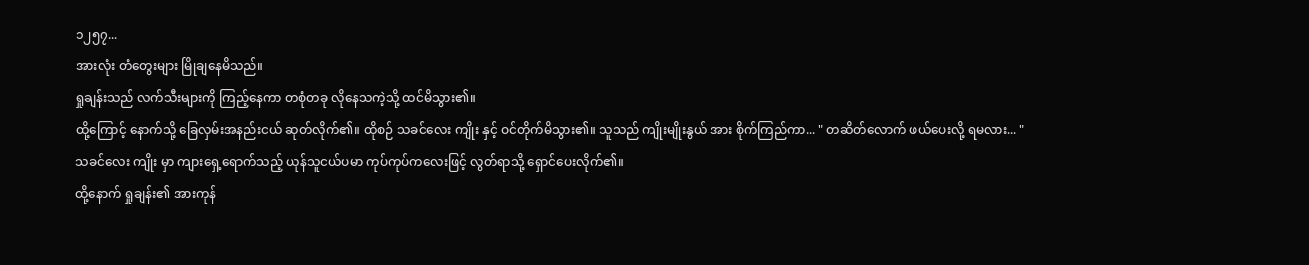၁၂၅၇...
အားလုံး တံတွေးများ မြိုချနေမိသည်။
ရှုချန်းသည် လက်သီးများကို ကြည့်နေကာ တစုံတခု လိုနေသကဲ့သို့ ထင်မိသွား၏။
ထို့ကြောင့် နောက်သို့ ခြေလှမ်းအနည်းငယ် ဆုတ်လိုက်၏။ ထိုစဉ် သခင်လေး ကျိုး နှင့် ဝင်တိုက်မိသွား၏။ သူသည် ကျိုးမျိုးနွယ် အား စိုက်ကြည်ကာ... " တဆိတ်လောက် ဖယ်ပေးလို့ ရမလား... "
သခင်လေး ကျိုး မှာ ကျားရှေ့ရောက်သည့် ယုန်သူငယ်ပမာ ကုပ်ကုပ်ကလေးဖြင့် လွတ်ရာသို့ ရှောင်ပေးလိုက်၏။
ထို့နောက် ရှုချန်း၏ အားကုန်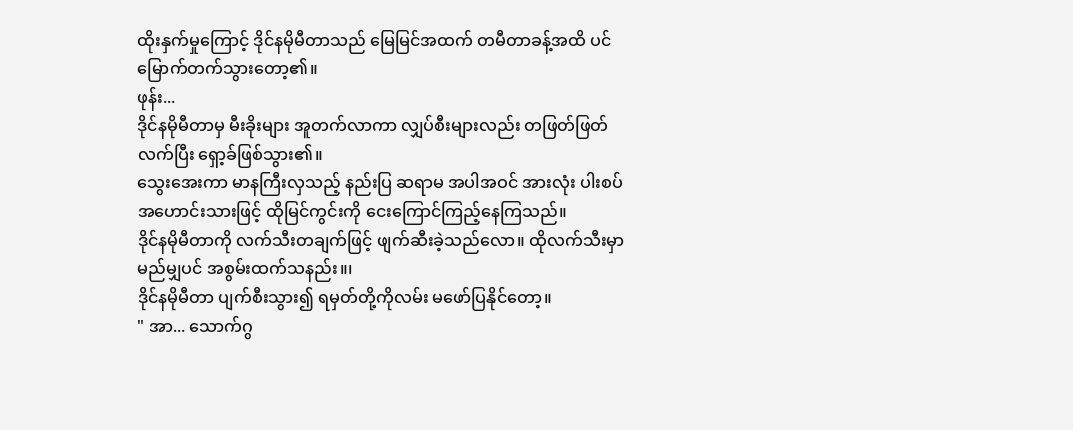ထိုးနှက်မှုကြောင့် ဒိုင်နမိုမီတာသည် မြေမြင်အထက် တမီတာခန့်အထိ ပင် မြောက်တက်သွားတော့၏။
ဖုန်း...
ဒိုင်နမိုမီတာမှ မီးခိုးများ အူတက်လာကာ လျှပ်စီးများလည်း တဖြတ်ဖြတ် လက်ပြီး ရှော့ခ်ဖြစ်သွား၏။
သွေးအေးကာ မာနကြီးလှသည့် နည်းပြ ဆရာမ အပါအဝင် အားလုံး ပါးစပ်အဟောင်းသားဖြင့် ထိုမြင်ကွင်းကို ငေးကြောင်ကြည့်နေကြသည်။
ဒိုင်နမိုမီတာကို လက်သီးတချက်ဖြင့် ဖျက်ဆီးခဲ့သည်လော။ ထိုလက်သီးမှာ မည်မျှပင် အစွမ်းထက်သနည်း။၊
ဒိုင်နမိုမီတာ ပျက်စီးသွား၍ ရမှတ်တို့ကိုလမ်း မဖော်ပြနိုင်တော့။
" အာ... သောက်ဂွ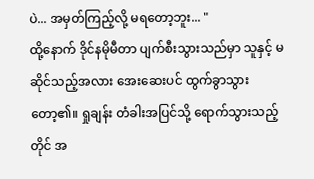ပဲ... အမှတ်ကြည့်လို့ မရတော့ဘူး... "
ထို့နောက် ဒိုင်နမိုမီတာ ပျက်စီးသွားသည်မှာ သူနှင့် မဆိုင်သည့်အလား အေးဆေးပင် ထွက်ခွာသွားတော့၏။ ရှုချန်း တံခါးအပြင်သို့ ရောက်သွားသည့်တိုင် အ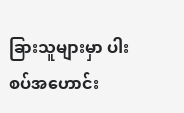ခြားသူများမှာ ပါးစပ်အဟောင်း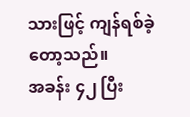သားဖြင့် ကျန်ရစ်ခဲ့တော့သည်။
အခန်း ၄၂ ပြီး